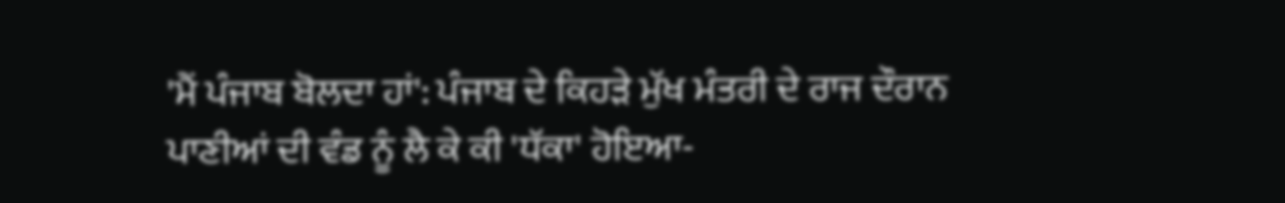'ਮੈਂ ਪੰਜਾਬ ਬੋਲਦਾ ਹਾਂ': ਪੰਜਾਬ ਦੇ ਕਿਹੜੇ ਮੁੱਖ ਮੰਤਰੀ ਦੇ ਰਾਜ ਦੌਰਾਨ ਪਾਣੀਆਂ ਦੀ ਵੰਡ ਨੂੰ ਲੈ ਕੇ ਕੀ 'ਧੱਕਾ' ਹੋਇਆ-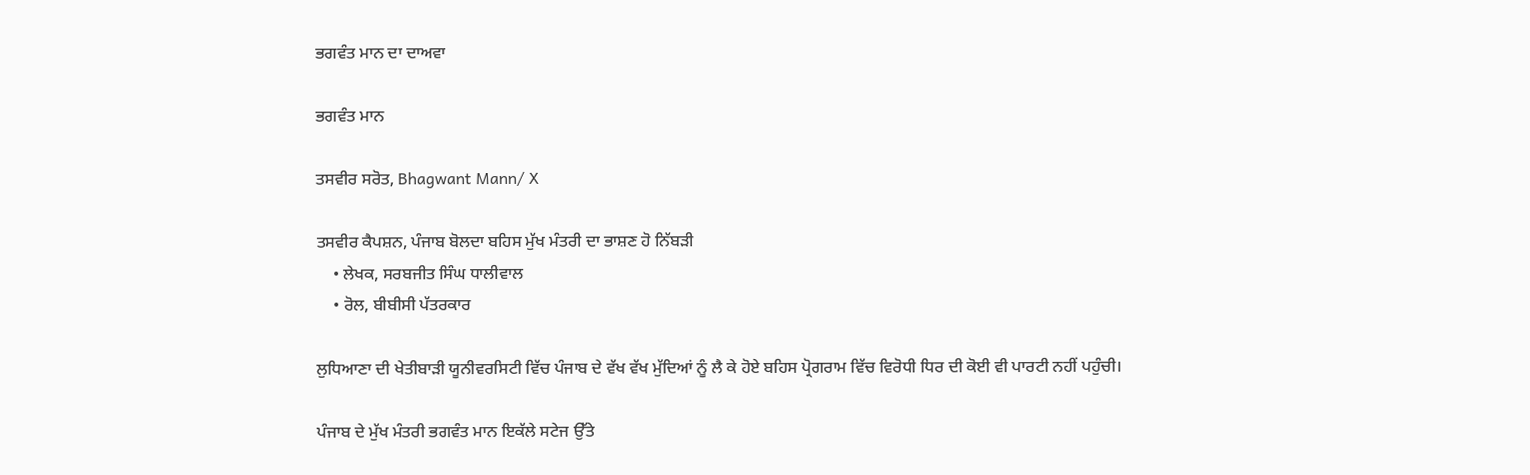ਭਗਵੰਤ ਮਾਨ ਦਾ ਦਾਅਵਾ

ਭਗਵੰਤ ਮਾਨ

ਤਸਵੀਰ ਸਰੋਤ, Bhagwant Mann/ X

ਤਸਵੀਰ ਕੈਪਸ਼ਨ, ਪੰਜਾਬ ਬੋਲਦਾ ਬਹਿਸ ਮੁੱਖ ਮੰਤਰੀ ਦਾ ਭਾਸ਼ਣ ਹੋ ਨਿੱਬੜੀ
    • ਲੇਖਕ, ਸਰਬਜੀਤ ਸਿੰਘ ਧਾਲੀਵਾਲ
    • ਰੋਲ, ਬੀਬੀਸੀ ਪੱਤਰਕਾਰ

ਲੁਧਿਆਣਾ ਦੀ ਖੇਤੀਬਾੜੀ ਯੂਨੀਵਰਸਿਟੀ ਵਿੱਚ ਪੰਜਾਬ ਦੇ ਵੱਖ ਵੱਖ ਮੁੱਦਿਆਂ ਨੂੰ ਲੈ ਕੇ ਹੋਏ ਬਹਿਸ ਪ੍ਰੋਗਰਾਮ ਵਿੱਚ ਵਿਰੋਧੀ ਧਿਰ ਦੀ ਕੋਈ ਵੀ ਪਾਰਟੀ ਨਹੀਂ ਪਹੁੰਚੀ।

ਪੰਜਾਬ ਦੇ ਮੁੱਖ ਮੰਤਰੀ ਭਗਵੰਤ ਮਾਨ ਇਕੱਲੇ ਸਟੇਜ ਉੱਤੇ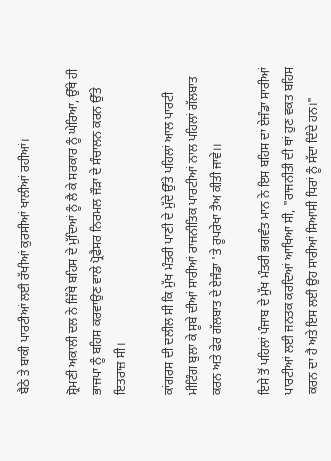ਬੈਠੇ ਤੇ ਬਾਕੀ ਪਾਰਟੀਆਂ ਲਈ ਰੱਖੀਆਂ ਕੁਰਸੀਆਂ ਖਾਲੀਆਂ ਰਹੀਆਂ।

ਸ਼੍ਰੋਮਣੀ ਅਕਾਲੀ ਦਲ ਨੇ ਜਿੱਥੇ ਬਹਿਸ ਦੇ ਮੁੱਦਿਆਂ ਨੂੰ ਲੈ ਕੇ ਸਰਕਾਰ ਨੂੰ ਘੇਰਿਆ, ਉੱਥੇ ਹੀ ਭਾਜਪਾ ਨੂੰ ਬਹਿਸ ਕਰਵਾਉਣ ਵਾਲੇ ਪ੍ਰੋਫੈਸਰ ਨਿਰਮਲ ਜੌੜਾ ਦੇ ਸੰਚਾਲਨ ਕਰਨ ਉੱਤੇ ਇਤਰਾਜ਼ ਸੀ।

ਕਾਂਗਰਸ ਦੀ ਦਲੀਲ ਸੀ ਕਿ ਮੁੱਖ ਮੰਤਰੀ ਪਾਣੀ ਦੇ ਮੁੱਦੇ ਉੱਤੇ ਪਹਿਲਾਂ ਆਲ ਪਾਰਟੀ ਮੀਟਿੰਗ ਬੁਲਾ ਕੇ ਸੂਬੇ ਦੀਆਂ ਸਾਰੀਆਂ ਰਾਜਨੀਤਿਕ ਪਾਰਟੀਆਂ ਨਾਲ ਪਹਿਲਾਂ ਗੱਲਬਾਤ ਕਰਨ ਅਤੇ ਫੇਰ ਗੱਲਬਾਤ ਦੇ ਏਜੰਡਾ 'ਤੇ ਰੂਪਰੇਖਾ ਤੈਅ ਕੀਤੀ ਜਾਵੇ।।

ਇਸੇ ਤੋਂ ਪਹਿਲਾਂ ਪੰਜਾਬ ਦੇ ਮੁੱਖ ਮੰਤਰੀ ਭਗਵੰਤ ਮਾਨ ਨੇ ਇਸ ਬਹਿਸ ਦਾ ਏਜੰਡਾ ਸਾਰੀਆਂ ਪਾਰਟੀਆਂ ਲਈ ਜਨਤਕ ਕਰਦਿਆਂ ਆਖਿਆ ਸੀ, "ਰਾਜਨੀਤੀ ਦੀ ਥਾਂ ਹੁਣ ਵਕਤ ਬਹਿਸ ਕਰਨ ਦਾ ਹੈ ਅਤੇ ਇਸ ਲਈ ਉਹ ਸਾਰੀਆਂ ਸਿਆਸੀ ਧਿਰਾਂ ਨੂੰ ਸੱਦਾ ਦਿੰਦੇ ਹਨ।"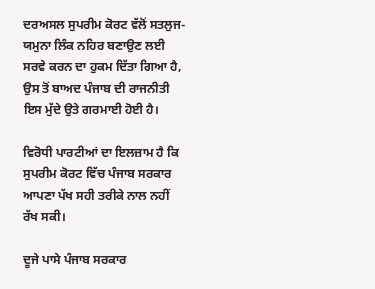ਦਰਅਸਲ ਸੁਪਰੀਮ ਕੋਰਟ ਵੱਲੋਂ ਸਤਲੁਜ-ਯਮੁਨਾ ਲਿੰਕ ਨਹਿਰ ਬਣਾਉਣ ਲਈ ਸਰਵੇ ਕਰਨ ਦਾ ਹੁਕਮ ਦਿੱਤਾ ਗਿਆ ਹੈ, ਉਸ ਤੋਂ ਬਾਅਦ ਪੰਜਾਬ ਦੀ ਰਾਜਨੀਤੀ ਇਸ ਮੁੱਦੇ ਉਤੇ ਗਰਮਾਈ ਹੋਈ ਹੈ।

ਵਿਰੋਧੀ ਪਾਰਟੀਆਂ ਦਾ ਇਲਜ਼ਾਮ ਹੈ ਕਿ ਸੁਪਰੀਮ ਕੋਰਟ ਵਿੱਚ ਪੰਜਾਬ ਸਰਕਾਰ ਆਪਣਾ ਪੱਖ ਸਹੀ ਤਰੀਕੇ ਨਾਲ ਨਹੀਂ ਰੱਖ ਸਕੀ।

ਦੂਜੇ ਪਾਸੇ ਪੰਜਾਬ ਸਰਕਾਰ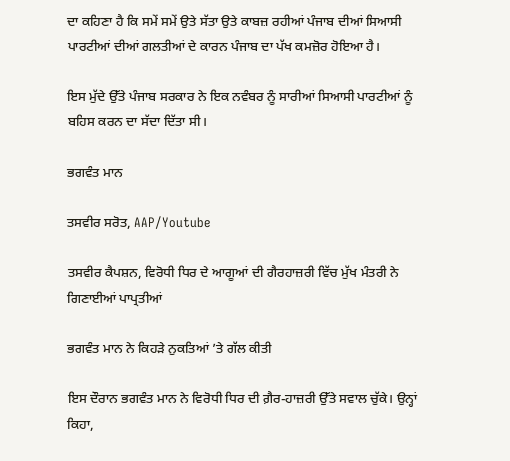ਦਾ ਕਹਿਣਾ ਹੈ ਕਿ ਸਮੇਂ ਸਮੇਂ ਉਤੇ ਸੱਤਾ ਉਤੇ ਕਾਬਜ਼ ਰਹੀਆਂ ਪੰਜਾਬ ਦੀਆਂ ਸਿਆਸੀ ਪਾਰਟੀਆਂ ਦੀਆਂ ਗਲਤੀਆਂ ਦੇ ਕਾਰਨ ਪੰਜਾਬ ਦਾ ਪੱਖ ਕਮਜ਼ੋਰ ਹੋਇਆ ਹੈ।

ਇਸ ਮੁੱਦੇ ਉੱਤੇ ਪੰਜਾਬ ਸਰਕਾਰ ਨੇ ਇਕ ਨਵੰਬਰ ਨੂੰ ਸਾਰੀਆਂ ਸਿਆਸੀ ਪਾਰਟੀਆਂ ਨੂੰ ਬਹਿਸ ਕਰਨ ਦਾ ਸੱਦਾ ਦਿੱਤਾ ਸੀ।

ਭਗਵੰਤ ਮਾਨ

ਤਸਵੀਰ ਸਰੋਤ, AAP/Youtube

ਤਸਵੀਰ ਕੈਪਸ਼ਨ, ਵਿਰੋਧੀ ਧਿਰ ਦੇ ਆਗੂਆਂ ਦੀ ਗੈਰਹਾਜ਼ਰੀ ਵਿੱਚ ਮੁੱਖ ਮੰਤਰੀ ਨੇ ਗਿਣਾਈਆਂ ਪਾਪ੍ਰਤੀਆਂ

ਭਗਵੰਤ ਮਾਨ ਨੇ ਕਿਹੜੇ ਨੁਕਤਿਆਂ ’ਤੇ ਗੱਲ ਕੀਤੀ

ਇਸ ਦੌਰਾਨ ਭਗਵੰਤ ਮਾਨ ਨੇ ਵਿਰੋਧੀ ਧਿਰ ਦੀ ਗ਼ੈਰ-ਹਾਜ਼ਰੀ ਉੱਤੇ ਸਵਾਲ ਚੁੱਕੇ। ਉਨ੍ਹਾਂ ਕਿਹਾ,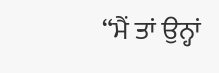“ਮੈਂ ਤਾਂ ਉਨ੍ਹਾਂ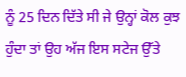ਨੂੰ 25 ਦਿਨ ਦਿੱਤੇ ਸੀ ਜੇ ਉਨ੍ਹਾਂ ਕੋਲ ਕੁਝ ਹੁੰਦਾ ਤਾਂ ਉਹ ਅੱਜ ਇਸ ਸਟੇਜ ਉੱਤੇ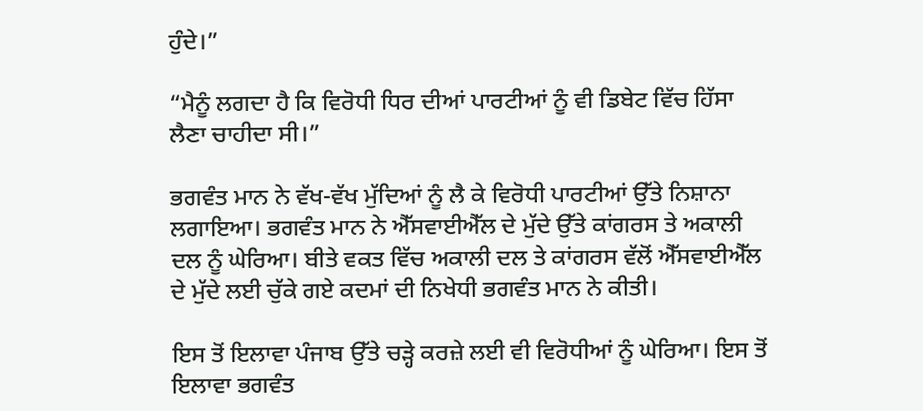ਹੁੰਦੇ।”

“ਮੈਨੂੰ ਲਗਦਾ ਹੈ ਕਿ ਵਿਰੋਧੀ ਧਿਰ ਦੀਆਂ ਪਾਰਟੀਆਂ ਨੂੰ ਵੀ ਡਿਬੇਟ ਵਿੱਚ ਹਿੱਸਾ ਲੈਣਾ ਚਾਹੀਦਾ ਸੀ।”

ਭਗਵੰਤ ਮਾਨ ਨੇ ਵੱਖ-ਵੱਖ ਮੁੱਦਿਆਂ ਨੂੰ ਲੈ ਕੇ ਵਿਰੋਧੀ ਪਾਰਟੀਆਂ ਉੱਤੇ ਨਿਸ਼ਾਨਾ ਲਗਾਇਆ। ਭਗਵੰਤ ਮਾਨ ਨੇ ਐੱਸਵਾਈਐੱਲ ਦੇ ਮੁੱਦੇ ਉੱਤੇ ਕਾਂਗਰਸ ਤੇ ਅਕਾਲੀ ਦਲ ਨੂੰ ਘੇਰਿਆ। ਬੀਤੇ ਵਕਤ ਵਿੱਚ ਅਕਾਲੀ ਦਲ ਤੇ ਕਾਂਗਰਸ ਵੱਲੋਂ ਐੱਸਵਾਈਐੱਲ ਦੇ ਮੁੱਦੇ ਲਈ ਚੁੱਕੇ ਗਏ ਕਦਮਾਂ ਦੀ ਨਿਖੇਧੀ ਭਗਵੰਤ ਮਾਨ ਨੇ ਕੀਤੀ।

ਇਸ ਤੋਂ ਇਲਾਵਾ ਪੰਜਾਬ ਉੱਤੇ ਚੜ੍ਹੇ ਕਰਜ਼ੇ ਲਈ ਵੀ ਵਿਰੋਧੀਆਂ ਨੂੰ ਘੇਰਿਆ। ਇਸ ਤੋਂ ਇਲਾਵਾ ਭਗਵੰਤ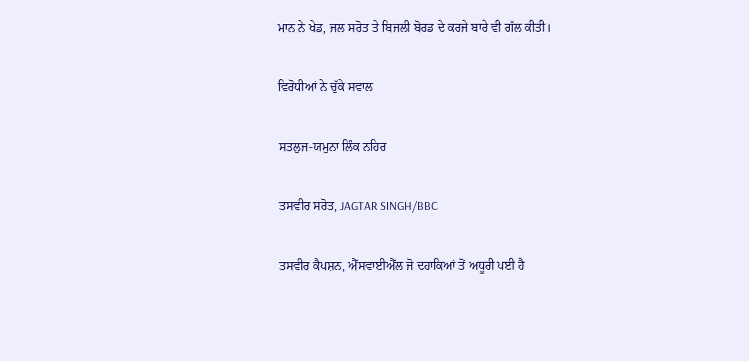ਮਾਨ ਨੇ ਖੇਡ, ਜਲ ਸਰੋਤ ਤੇ ਬਿਜਲੀ ਬੋਰਡ ਦੇ ਕਰਜੇ ਬਾਰੇ ਵੀ ਗੱਲ ਕੀਤੀ।

ਵਿਰੋਧੀਆਂ ਨੇ ਚੁੱਕੇ ਸਵਾਲ

ਸਤਲੁਜ-ਯਮੁਨਾ ਲਿੰਕ ਨਹਿਰ

ਤਸਵੀਰ ਸਰੋਤ, JAGTAR SINGH/BBC

ਤਸਵੀਰ ਕੈਪਸ਼ਨ, ਐੱਸਵਾਈਐੱਲ ਜੋ ਦਹਾਕਿਆਂ ਤੋਂ ਅਧੂਰੀ ਪਈ ਹੈ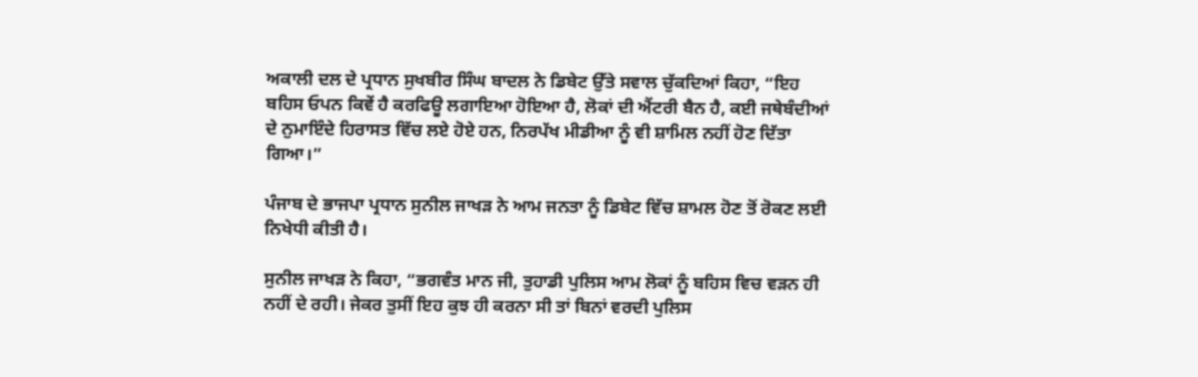ਅਕਾਲੀ ਦਲ ਦੇ ਪ੍ਰਧਾਨ ਸੁਖਬੀਰ ਸਿੰਘ ਬਾਦਲ ਨੇ ਡਿਬੇਟ ਉੱਤੇ ਸਵਾਲ ਚੁੱਕਦਿਆਂ ਕਿਹਾ, “ਇਹ ਬਹਿਸ ਓਪਨ ਕਿਵੇਂ ਹੈ ਕਰਫਿਊ ਲਗਾਇਆ ਹੋਇਆ ਹੈ, ਲੋਕਾਂ ਦੀ ਐਂਟਰੀ ਬੈਨ ਹੈ, ਕਈ ਜਥੇਬੰਦੀਆਂ ਦੇ ਨੁਮਾਇੰਦੇ ਹਿਰਾਸਤ ਵਿੱਚ ਲਏ ਹੋਏ ਹਨ, ਨਿਰਪੱਖ ਮੀਡੀਆ ਨੂੰ ਵੀ ਸ਼ਾਮਿਲ ਨਹੀਂ ਹੋਣ ਦਿੱਤਾ ਗਿਆ।”

ਪੰਜਾਬ ਦੇ ਭਾਜਪਾ ਪ੍ਰਧਾਨ ਸੁਨੀਲ ਜਾਖੜ ਨੇ ਆਮ ਜਨਤਾ ਨੂੰ ਡਿਬੇਟ ਵਿੱਚ ਸ਼ਾਮਲ ਹੋਣ ਤੋਂ ਰੋਕਣ ਲਈ ਨਿਖੇਧੀ ਕੀਤੀ ਹੈ।

ਸੁਨੀਲ ਜਾਖੜ ਨੇ ਕਿਹਾ, “ਭਗਵੰਤ ਮਾਨ ਜੀ, ਤੁਹਾਡੀ ਪੁਲਿਸ ਆਮ ਲੋਕਾਂ ਨੂੰ ਬਹਿਸ ਵਿਚ ਵੜਨ ਹੀ ਨਹੀਂ ਦੇ ਰਹੀ। ਜੇਕਰ ਤੁਸੀਂ ਇਹ ਕੁਝ ਹੀ ਕਰਨਾ ਸੀ ਤਾਂ ਬਿਨਾਂ ਵਰਦੀ ਪੁਲਿਸ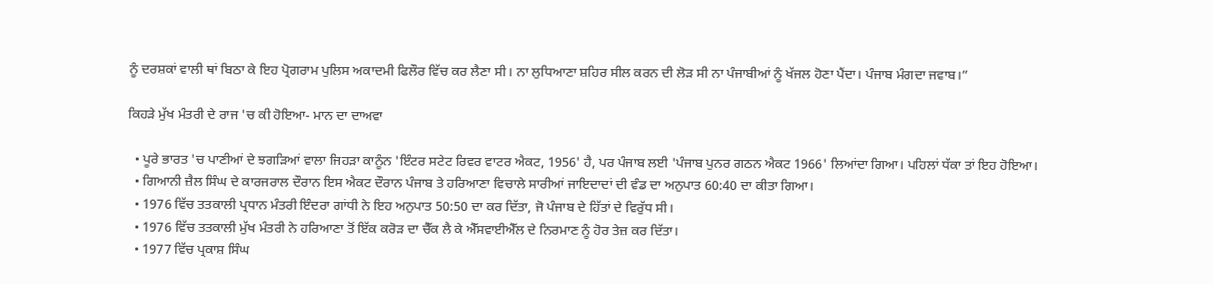ਨੂੰ ਦਰਸ਼ਕਾਂ ਵਾਲੀ ਥਾਂ ਬਿਠਾ ਕੇ ਇਹ ਪ੍ਰੋਗਰਾਮ ਪੁਲਿਸ ਅਕਾਦਮੀ ਫਿਲੌਰ ਵਿੱਚ ਕਰ ਲੈਣਾ ਸੀ। ਨਾ ਲੁਧਿਆਣਾ ਸ਼ਹਿਰ ਸੀਲ ਕਰਨ ਦੀ ਲੋੜ ਸੀ ਨਾ ਪੰਜਾਬੀਆਂ ਨੂੰ ਖੱਜਲ ਹੋਣਾ ਪੈਂਦਾ। ਪੰਜਾਬ ਮੰਗਦਾ ਜਵਾਬ।”

ਕਿਹੜੇ ਮੁੱਖ ਮੰਤਰੀ ਦੇ ਰਾਜ 'ਚ ਕੀ ਹੋਇਆ- ਮਾਨ ਦਾ ਦਾਅਵਾ

  • ਪੂਰੇ ਭਾਰਤ 'ਚ ਪਾਣੀਆਂ ਦੇ ਝਗੜਿਆਂ ਵਾਲਾ ਜਿਹੜਾ ਕਾਨੂੰਨ 'ਇੰਟਰ ਸਟੇਟ ਰਿਵਰ ਵਾਟਰ ਐਕਟ, 1956' ਹੈ, ਪਰ ਪੰਜਾਬ ਲਈ 'ਪੰਜਾਬ ਪੁਨਰ ਗਠਨ ਐਕਟ 1966' ਲਿਆਂਦਾ ਗਿਆ। ਪਹਿਲਾਂ ਧੱਕਾ ਤਾਂ ਇਹ ਹੋਇਆ।
  • ਗਿਆਨੀ ਜ਼ੈਲ ਸਿੰਘ ਦੇ ਕਾਰਜਰਾਲ ਦੌਰਾਨ ਇਸ ਐਕਟ ਦੌਰਾਨ ਪੰਜਾਬ ਤੇ ਹਰਿਆਣਾ ਵਿਚਾਲੇ ਸਾਰੀਆਂ ਜਾਇਦਾਦਾਂ ਦੀ ਵੰਡ ਦਾ ਅਨੁਪਾਤ 60:40 ਦਾ ਕੀਤਾ ਗਿਆ।
  • 1976 ਵਿੱਚ ਤਤਕਾਲੀ ਪ੍ਰਧਾਨ ਮੰਤਰੀ ਇੰਦਰਾ ਗਾਂਧੀ ਨੇ ਇਹ ਅਨੁਪਾਤ 50:50 ਦਾ ਕਰ ਦਿੱਤਾ, ਜੋ ਪੰਜਾਬ ਦੇ ਹਿੱਤਾਂ ਦੇ ਵਿਰੁੱਧ ਸੀ।
  • 1976 ਵਿੱਚ ਤਤਕਾਲੀ ਮੁੱਖ ਮੰਤਰੀ ਨੇ ਹਰਿਆਣਾ ਤੋਂ ਇੱਕ ਕਰੋੜ ਦਾ ਚੈੱਕ ਲੈ ਕੇ ਐੱਸਵਾਈਐੱਲ ਦੇ ਨਿਰਮਾਣ ਨੂੰ ਹੋਰ ਤੇਜ਼ ਕਰ ਦਿੱਤਾ।
  • 1977 ਵਿੱਚ ਪ੍ਰਕਾਸ਼ ਸਿੰਘ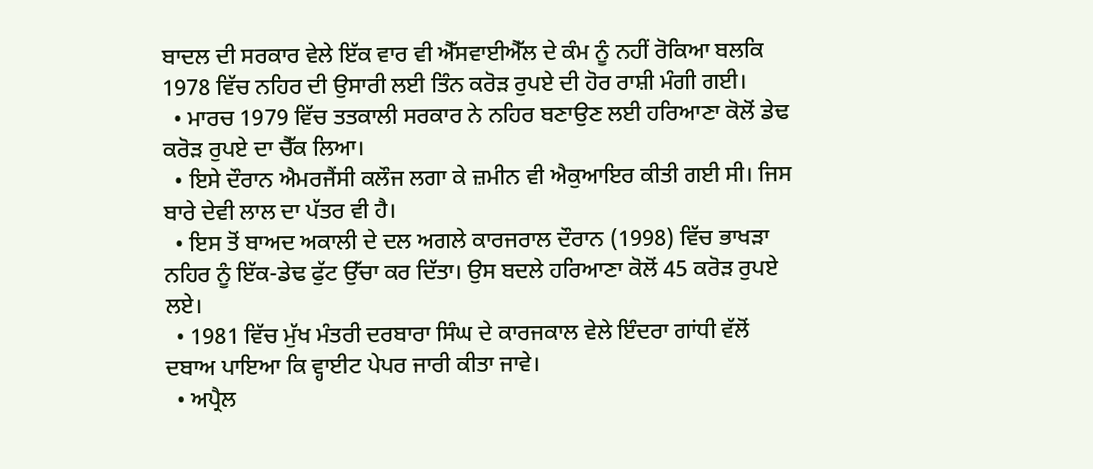ਬਾਦਲ ਦੀ ਸਰਕਾਰ ਵੇਲੇ ਇੱਕ ਵਾਰ ਵੀ ਐੱਸਵਾਈਐੱਲ ਦੇ ਕੰਮ ਨੂੰ ਨਹੀਂ ਰੋਕਿਆ ਬਲਕਿ 1978 ਵਿੱਚ ਨਹਿਰ ਦੀ ਉਸਾਰੀ ਲਈ ਤਿੰਨ ਕਰੋੜ ਰੁਪਏ ਦੀ ਹੋਰ ਰਾਸ਼ੀ ਮੰਗੀ ਗਈ।
  • ਮਾਰਚ 1979 ਵਿੱਚ ਤਤਕਾਲੀ ਸਰਕਾਰ ਨੇ ਨਹਿਰ ਬਣਾਉਣ ਲਈ ਹਰਿਆਣਾ ਕੋਲੋਂ ਡੇਢ ਕਰੋੜ ਰੁਪਏ ਦਾ ਚੈੱਕ ਲਿਆ।
  • ਇਸੇ ਦੌਰਾਨ ਐਮਰਜੈਂਸੀ ਕਲੌਜ ਲਗਾ ਕੇ ਜ਼ਮੀਨ ਵੀ ਐਕੁਆਇਰ ਕੀਤੀ ਗਈ ਸੀ। ਜਿਸ ਬਾਰੇ ਦੇਵੀ ਲਾਲ ਦਾ ਪੱਤਰ ਵੀ ਹੈ।
  • ਇਸ ਤੋਂ ਬਾਅਦ ਅਕਾਲੀ ਦੇ ਦਲ ਅਗਲੇ ਕਾਰਜਰਾਲ ਦੌਰਾਨ (1998) ਵਿੱਚ ਭਾਖੜਾ ਨਹਿਰ ਨੂੰ ਇੱਕ-ਡੇਢ ਫੁੱਟ ਉੱਚਾ ਕਰ ਦਿੱਤਾ। ਉਸ ਬਦਲੇ ਹਰਿਆਣਾ ਕੋਲੋਂ 45 ਕਰੋੜ ਰੁਪਏ ਲਏ।
  • 1981 ਵਿੱਚ ਮੁੱਖ ਮੰਤਰੀ ਦਰਬਾਰਾ ਸਿੰਘ ਦੇ ਕਾਰਜਕਾਲ ਵੇਲੇ ਇੰਦਰਾ ਗਾਂਧੀ ਵੱਲੋਂ ਦਬਾਅ ਪਾਇਆ ਕਿ ਵ੍ਹਾਈਟ ਪੇਪਰ ਜਾਰੀ ਕੀਤਾ ਜਾਵੇ।
  • ਅਪ੍ਰੈਲ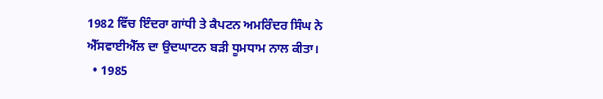1982 ਵਿੱਚ ਇੰਦਰਾ ਗਾਂਧੀ ਤੇ ਕੈਪਟਨ ਅਮਰਿੰਦਰ ਸਿੰਘ ਨੇ ਐੱਸਵਾਈਐੱਲ ਦਾ ਉਦਘਾਟਨ ਬੜੀ ਧੂਮਧਾਮ ਨਾਲ ਕੀਤਾ।
  • 1985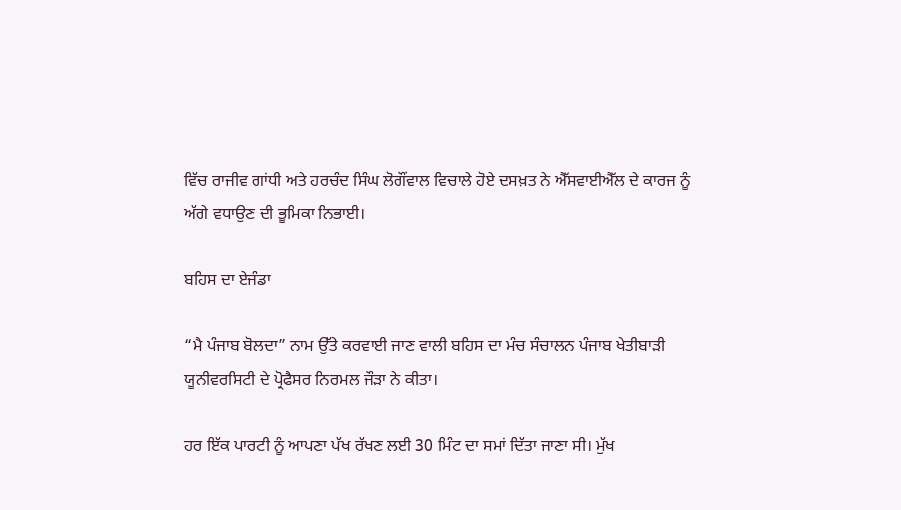ਵਿੱਚ ਰਾਜੀਵ ਗਾਂਧੀ ਅਤੇ ਹਰਚੰਦ ਸਿੰਘ ਲੋਗੌਂਵਾਲ ਵਿਚਾਲੇ ਹੋਏ ਦਸਖ਼ਤ ਨੇ ਐੱਸਵਾਈਐੱਲ ਦੇ ਕਾਰਜ ਨੂੰ ਅੱਗੇ ਵਧਾਉਣ ਦੀ ਭੂਮਿਕਾ ਨਿਭਾਈ।

ਬਹਿਸ ਦਾ ਏਜੰਡਾ

“ਮੈ ਪੰਜਾਬ ਬੋਲਦਾ” ਨਾਮ ਉੱਤੇ ਕਰਵਾਈ ਜਾਣ ਵਾਲੀ ਬਹਿਸ ਦਾ ਮੰਚ ਸੰਚਾਲਨ ਪੰਜਾਬ ਖੇਤੀਬਾੜੀ ਯੂਨੀਵਰਸਿਟੀ ਦੇ ਪ੍ਰੋਫੈਸਰ ਨਿਰਮਲ ਜੌੜਾ ਨੇ ਕੀਤਾ।

ਹਰ ਇੱਕ ਪਾਰਟੀ ਨੂੰ ਆਪਣਾ ਪੱਖ ਰੱਖਣ ਲਈ 30 ਮਿੰਟ ਦਾ ਸਮਾਂ ਦਿੱਤਾ ਜਾਣਾ ਸੀ। ਮੁੱਖ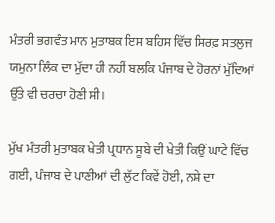ਮੰਤਰੀ ਭਗਵੰਤ ਮਾਨ ਮੁਤਾਬਕ ਇਸ ਬਹਿਸ ਵਿੱਚ ਸਿਰਫ਼ ਸਤਲੁਜ ਯਮੁਨਾ ਲਿੰਕ ਦਾ ਮੁੱਦਾ ਹੀ ਨਹੀਂ ਬਲਕਿ ਪੰਜਾਬ ਦੇ ਹੋਰਨਾਂ ਮੁੱਦਿਆਂ ਉੱਤੇ ਵੀ ਚਰਚਾ ਹੋਣੀ ਸੀ।

ਮੁੱਖ ਮੰਤਰੀ ਮੁਤਾਬਕ ਖੇਤੀ ਪ੍ਰਧਾਨ ਸੂਬੇ ਦੀ ਖੇਤੀ ਕਿਉਂ ਘਾਟੇ ਵਿੱਚ ਗਈ, ਪੰਜਾਬ ਦੇ ਪਾਣੀਆਂ ਦੀ ਲੁੱਟ ਕਿਵੇਂ ਹੋਈ, ਨਸ਼ੇ ਦਾ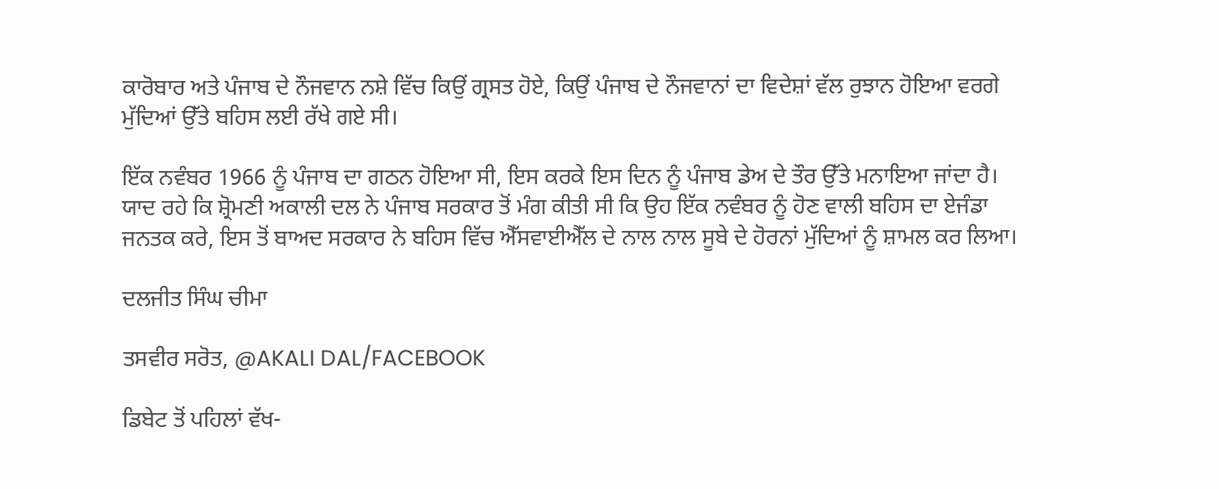ਕਾਰੋਬਾਰ ਅਤੇ ਪੰਜਾਬ ਦੇ ਨੌਜਵਾਨ ਨਸ਼ੇ ਵਿੱਚ ਕਿਉਂ ਗ੍ਰਸਤ ਹੋਏ, ਕਿਉਂ ਪੰਜਾਬ ਦੇ ਨੌਜਵਾਨਾਂ ਦਾ ਵਿਦੇਸ਼ਾਂ ਵੱਲ ਰੁਝਾਨ ਹੋਇਆ ਵਰਗੇ ਮੁੱਦਿਆਂ ਉੱਤੇ ਬਹਿਸ ਲਈ ਰੱਖੇ ਗਏ ਸੀ।

ਇੱਕ ਨਵੰਬਰ 1966 ਨੂੰ ਪੰਜਾਬ ਦਾ ਗਠਨ ਹੋਇਆ ਸੀ, ਇਸ ਕਰਕੇ ਇਸ ਦਿਨ ਨੂੰ ਪੰਜਾਬ ਡੇਅ ਦੇ ਤੌਰ ਉੱਤੇ ਮਨਾਇਆ ਜਾਂਦਾ ਹੈ। ਯਾਦ ਰਹੇ ਕਿ ਸ਼੍ਰੋਮਣੀ ਅਕਾਲੀ ਦਲ ਨੇ ਪੰਜਾਬ ਸਰਕਾਰ ਤੋਂ ਮੰਗ ਕੀਤੀ ਸੀ ਕਿ ਉਹ ਇੱਕ ਨਵੰਬਰ ਨੂੰ ਹੋਣ ਵਾਲੀ ਬਹਿਸ ਦਾ ਏਜੰਡਾ ਜਨਤਕ ਕਰੇ, ਇਸ ਤੋਂ ਬਾਅਦ ਸਰਕਾਰ ਨੇ ਬਹਿਸ ਵਿੱਚ ਐੱਸਵਾਈਐੱਲ ਦੇ ਨਾਲ ਨਾਲ ਸੂਬੇ ਦੇ ਹੋਰਨਾਂ ਮੁੱਦਿਆਂ ਨੂੰ ਸ਼ਾਮਲ ਕਰ ਲਿਆ।

ਦਲਜੀਤ ਸਿੰਘ ਚੀਮਾ

ਤਸਵੀਰ ਸਰੋਤ, @AKALI DAL/FACEBOOK

ਡਿਬੇਟ ਤੋਂ ਪਹਿਲਾਂ ਵੱਖ-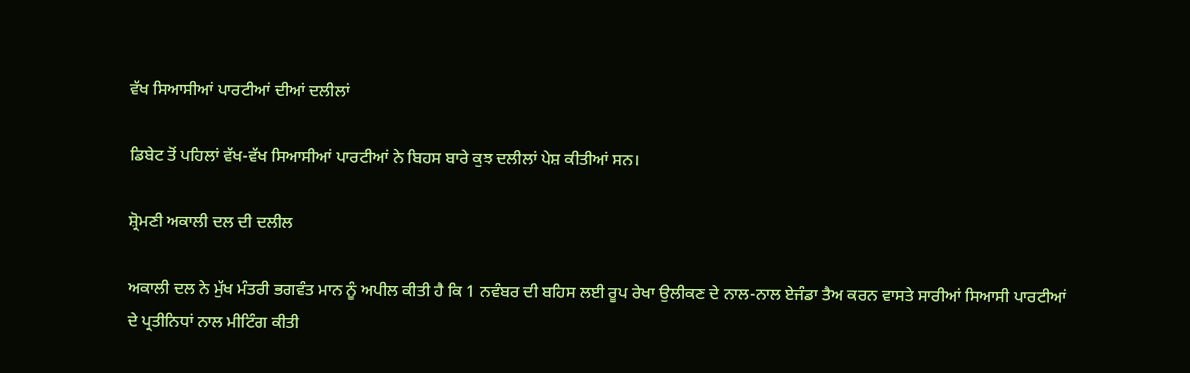ਵੱਖ ਸਿਆਸੀਆਂ ਪਾਰਟੀਆਂ ਦੀਆਂ ਦਲੀਲਾਂ

ਡਿਬੇਟ ਤੋਂ ਪਹਿਲਾਂ ਵੱਖ-ਵੱਖ ਸਿਆਸੀਆਂ ਪਾਰਟੀਆਂ ਨੇ ਬਿਹਸ ਬਾਰੇ ਕੁਝ ਦਲੀਲਾਂ ਪੇਸ਼ ਕੀਤੀਆਂ ਸਨ।

ਸ਼੍ਰੋਮਣੀ ਅਕਾਲੀ ਦਲ ਦੀ ਦਲੀਲ

ਅਕਾਲੀ ਦਲ ਨੇ ਮੁੱਖ ਮੰਤਰੀ ਭਗਵੰਤ ਮਾਨ ਨੂੰ ਅਪੀਲ ਕੀਤੀ ਹੈ ਕਿ 1 ਨਵੰਬਰ ਦੀ ਬਹਿਸ ਲਈ ਰੂਪ ਰੇਖਾ ਉਲੀਕਣ ਦੇ ਨਾਲ-ਨਾਲ ਏਜੰਡਾ ਤੈਅ ਕਰਨ ਵਾਸਤੇ ਸਾਰੀਆਂ ਸਿਆਸੀ ਪਾਰਟੀਆਂ ਦੇ ਪ੍ਰਤੀਨਿਧਾਂ ਨਾਲ ਮੀਟਿੰਗ ਕੀਤੀ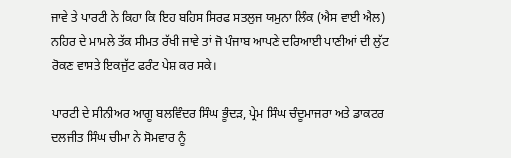ਜਾਵੇ ਤੇ ਪਾਰਟੀ ਨੇ ਕਿਹਾ ਕਿ ਇਹ ਬਹਿਸ ਸਿਰਫ ਸਤਲੁਜ ਯਮੁਨਾ ਲਿੰਕ (ਐਸ ਵਾਈ ਐਲ) ਨਹਿਰ ਦੇ ਮਾਮਲੇ ਤੱਕ ਸੀਮਤ ਰੱਖੀ ਜਾਵੇ ਤਾਂ ਜੋ ਪੰਜਾਬ ਆਪਣੇ ਦਰਿਆਈ ਪਾਣੀਆਂ ਦੀ ਲੁੱਟ ਰੋਕਣ ਵਾਸਤੇ ਇਕਜੁੱਟ ਫਰੰਟ ਪੇਸ਼ ਕਰ ਸਕੇ।

ਪਾਰਟੀ ਦੇ ਸੀਨੀਅਰ ਆਗੂ ਬਲਵਿੰਦਰ ਸਿੰਘ ਭੂੰਦੜ, ਪ੍ਰੇਮ ਸਿੰਘ ਚੰਦੂਮਾਜਰਾ ਅਤੇ ਡਾਕਟਰ ਦਲਜੀਤ ਸਿੰਘ ਚੀਮਾ ਨੇ ਸੋਮਵਾਰ ਨੂੰ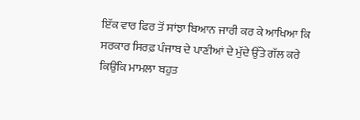ਇੱਕ ਵਾਰ ਫਿਰ ਤੋਂ ਸਾਂਝਾ ਬਿਆਨ ਜਾਰੀ ਕਰ ਕੇ ਆਖਿਆ ਕਿ ਸਰਕਾਰ ਸਿਰਫ਼ ਪੰਜਾਬ ਦੇ ਪਾਣੀਆਂ ਦੇ ਮੁੱਦੇ ਉੱਤੇ ਗੱਲ ਕਰੇ ਕਿਉਂਕਿ ਮਾਮਲਾ ਬਹੁਤ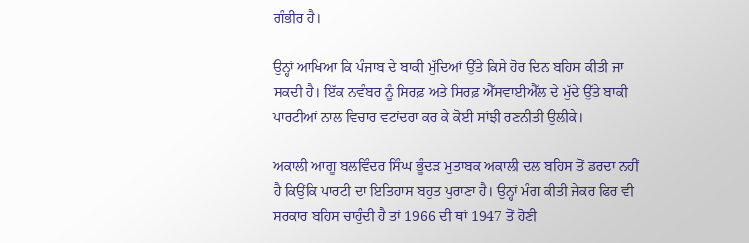ਗੰਭੀਰ ਹੈ।

ਉਨ੍ਹਾਂ ਆਖਿਆ ਕਿ ਪੰਜਾਬ ਦੇ ਬਾਕੀ ਮੁੱਦਿਆਂ ਉੱਤੇ ਕਿਸੇ ਹੋਰ ਦਿਨ ਬਹਿਸ ਕੀਤੀ ਜਾ ਸਕਦੀ ਹੈ। ਇੱਕ ਨਵੰਬਰ ਨੂੰ ਸਿਰਫ਼ ਅਤੇ ਸਿਰਫ਼ ਐੱਸਵਾਈਐੱਲ ਦੇ ਮੁੱਦੇ ਉੱਤੇ ਬਾਕੀ ਪਾਰਟੀਆਂ ਨਾਲ ਵਿਚਾਰ ਵਟਾਂਦਰਾ ਕਰ ਕੇ ਕੋਈ ਸਾਂਝੀ ਰਣਨੀਤੀ ਉਲੀਕੇ।

ਅਕਾਲੀ ਆਗੂ ਬਲਵਿੰਦਰ ਸਿੰਘ ਭੂੰਦੜ ਮੁਤਾਬਕ ਅਕਾਲੀ ਦਲ ਬਹਿਸ ਤੋਂ ਡਰਦਾ ਨਹੀਂ ਹੈ ਕਿਉਂਕਿ ਪਾਰਟੀ ਦਾ ਇਤਿਹਾਸ ਬਹੁਤ ਪੁਰਾਣਾ ਹੈ। ਉਨ੍ਹਾਂ ਮੰਗ ਕੀਤੀ ਜੇਕਰ ਫਿਰ ਵੀ ਸਰਕਾਰ ਬਹਿਸ ਚਾਹੁੰਦੀ ਹੈ ਤਾਂ 1966 ਦੀ ਥਾਂ 1947 ਤੋਂ ਹੋਣੀ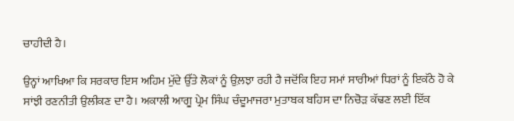ਚਾਹੀਦੀ ਹੈ।

ਉਨ੍ਹਾਂ ਆਖਿਆ ਕਿ ਸਰਕਾਰ ਇਸ ਅਹਿਮ ਮੁੱਦੇ ਉੱਤੇ ਲੋਕਾਂ ਨੂੰ ਉਲ਼ਝਾ ਰਹੀ ਹੈ ਜਦੋਂਕਿ ਇਹ ਸਮਾਂ ਸਾਰੀਆਂ ਧਿਰਾਂ ਨੂੰ ਇਕੱਠੇ ਹੋ ਕੇ ਸਾਂਝੀ ਰਣਨੀਤੀ ਉਲੀਕਣ ਦਾ ਹੈ। ਅਕਾਲੀ ਆਗੂ ਪ੍ਰੇਮ ਸਿੰਘ ਚੰਦੂਮਾਜਰਾ ਮੁਤਾਬਕ ਬਹਿਸ ਦਾ ਨਿਚੋੜ ਕੱਢਣ ਲਈ ਇੱਕ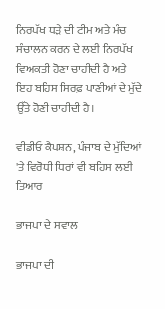ਨਿਰਪੱਖ ਧੜੇ ਦੀ ਟੀਮ ਅਤੇ ਮੰਚ ਸੰਚਾਲਨ ਕਰਨ ਦੇ ਲਈ ਨਿਰਪੱਖ ਵਿਅਕਤੀ ਹੋਣਾ ਚਾਹੀਦੀ ਹੈ ਅਤੇ ਇਹ ਬਹਿਸ ਸਿਰਫ਼ ਪਾਣੀਆਂ ਦੇ ਮੁੱਦੇ ਉੱਤੇ ਹੋਣੀ ਚਾਹੀਦੀ ਹੈ।

ਵੀਡੀਓ ਕੈਪਸ਼ਨ, ਪੰਜਾਬ ਦੇ ਮੁੱਦਿਆਂ 'ਤੇ ਵਿਰੋਧੀ ਧਿਰਾਂ ਵੀ ਬਹਿਸ ਲਈ ਤਿਆਰ

ਭਾਜਪਾ ਦੇ ਸਵਾਲ

ਭਾਜਪਾ ਦੀ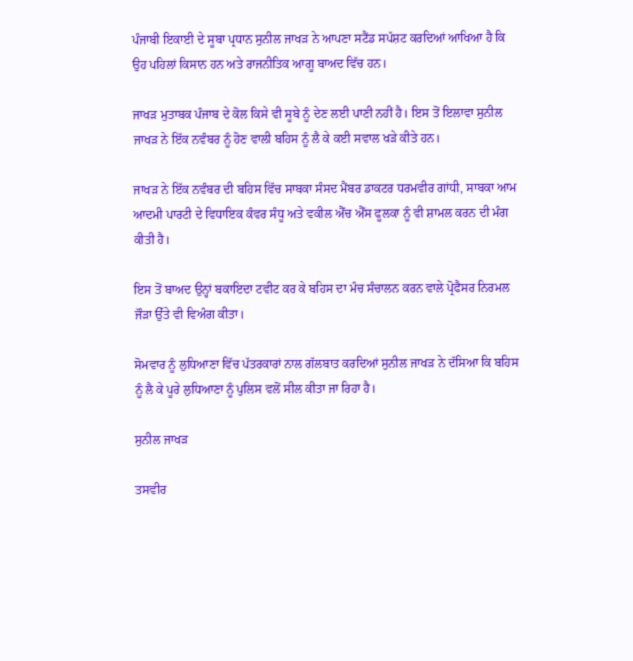ਪੰਜਾਬੀ ਇਕਾਈ ਦੇ ਸੂਬਾ ਪ੍ਰਧਾਨ ਸੁਨੀਲ ਜਾਖੜ ਨੇ ਆਪਣਾ ਸਟੈਂਡ ਸਪੱਸ਼ਟ ਕਰਦਿਆਂ ਆਖਿਆ ਹੈ ਕਿ ਉਹ ਪਹਿਲਾਂ ਕਿਸਾਨ ਹਨ ਅਤੇ ਰਾਜਨੀਤਿਕ ਆਗੂ ਬਾਅਦ ਵਿੱਚ ਹਨ।

ਜਾਖੜ ਮੁਤਾਬਕ ਪੰਜਾਬ ਦੇ ਕੋਲ ਕਿਸੇ ਵੀ ਸੂਬੇ ਨੂੰ ਦੇਣ ਲਈ ਪਾਣੀ ਨਹੀਂ ਹੈ। ਇਸ ਤੋਂ ਇਲਾਵਾ ਸੁਨੀਲ ਜਾਖੜ ਨੇ ਇੱਕ ਨਵੰਬਰ ਨੂੰ ਹੋਣ ਵਾਲੀ ਬਹਿਸ ਨੂੰ ਲੈ ਕੇ ਕਈ ਸਵਾਲ ਖੜੇ ਕੀਤੇ ਹਨ।

ਜਾਖੜ ਨੇ ਇੱਕ ਨਵੰਬਰ ਦੀ ਬਹਿਸ ਵਿੱਚ ਸਾਬਕਾ ਸੰਸਦ ਮੈਂਬਰ ਡਾਕਟਰ ਧਰਮਵੀਰ ਗਾਂਧੀ, ਸਾਬਕਾ ਆਮ ਆਦਮੀ ਪਾਰਟੀ ਦੇ ਵਿਧਾਇਕ ਕੰਵਰ ਸੰਧੂ ਅਤੇ ਵਕੀਲ ਐੱਚ ਐੱਸ ਫੂਲਕਾ ਨੂੰ ਵੀ ਸ਼ਾਮਲ ਕਰਨ ਦੀ ਮੰਗ ਕੀਤੀ ਹੈ।

ਇਸ ਤੋਂ ਬਾਅਦ ਉਨ੍ਹਾਂ ਬਕਾਇਦਾ ਟਵੀਟ ਕਰ ਕੇ ਬਹਿਸ ਦਾ ਮੰਚ ਸੰਚਾਲਨ ਕਰਨ ਵਾਲੇ ਪ੍ਰੋਫੈਸਰ ਨਿਰਮਲ ਜੌੜਾ ਉੱਤੇ ਵੀ ਵਿਅੰਗ ਕੀਤਾ।

ਸੋਮਵਾਰ ਨੂੰ ਲੁਧਿਆਣਾ ਵਿੱਚ ਪੱਤਰਕਾਰਾਂ ਨਾਲ ਗੱਲਬਾਤ ਕਰਦਿਆਂ ਸੁਨੀਲ ਜਾਖੜ ਨੇ ਦੱਸਿਆ ਕਿ ਬਹਿਸ ਨੂੰ ਲੈ ਕੇ ਪੂਰੇ ਲੁਧਿਆਣਾ ਨੂੰ ਪੁਲਿਸ ਵਲੋਂ ਸੀਲ ਕੀਤਾ ਜਾ ਰਿਹਾ ਹੈ।

ਸੁਨੀਲ ਜਾਖੜ

ਤਸਵੀਰ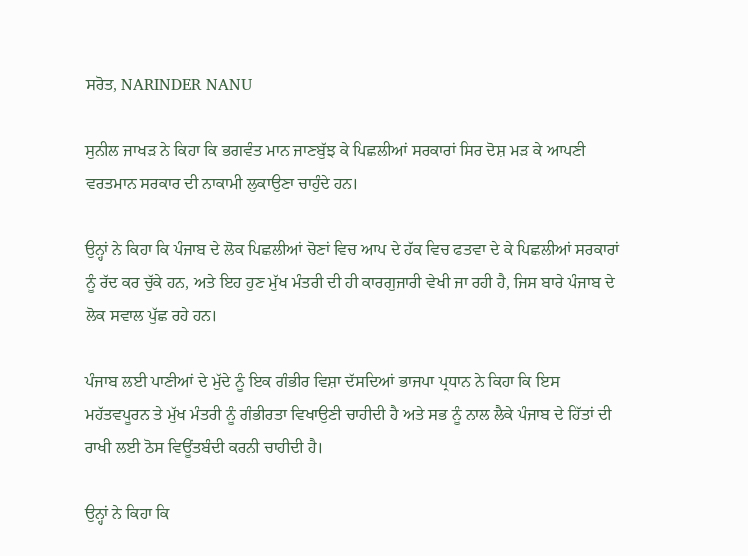ਸਰੋਤ, NARINDER NANU

ਸੁਨੀਲ ਜਾਖੜ ਨੇ ਕਿਹਾ ਕਿ ਭਗਵੰਤ ਮਾਨ ਜਾਣਬੁੱਝ ਕੇ ਪਿਛਲੀਆਂ ਸਰਕਾਰਾਂ ਸਿਰ ਦੋਸ਼ ਮੜ ਕੇ ਆਪਣੀ ਵਰਤਮਾਨ ਸਰਕਾਰ ਦੀ ਨਾਕਾਮੀ ਲੁਕਾਉਣਾ ਚਾਹੁੰਦੇ ਹਨ।

ਉਨ੍ਹਾਂ ਨੇ ਕਿਹਾ ਕਿ ਪੰਜਾਬ ਦੇ ਲੋਕ ਪਿਛਲੀਆਂ ਚੋਣਾਂ ਵਿਚ ਆਪ ਦੇ ਹੱਕ ਵਿਚ ਫਤਵਾ ਦੇ ਕੇ ਪਿਛਲੀਆਂ ਸਰਕਾਰਾਂ ਨੂੰ ਰੱਦ ਕਰ ਚੁੱਕੇ ਹਨ, ਅਤੇ ਇਹ ਹੁਣ ਮੁੱਖ ਮੰਤਰੀ ਦੀ ਹੀ ਕਾਰਗੁਜਾਰੀ ਵੇਖੀ ਜਾ ਰਹੀ ਹੈ, ਜਿਸ ਬਾਰੇ ਪੰਜਾਬ ਦੇ ਲੋਕ ਸਵਾਲ ਪੁੱਛ ਰਹੇ ਹਨ।

ਪੰਜਾਬ ਲਈ ਪਾਣੀਆਂ ਦੇ ਮੁੱਦੇ ਨੂੰ ਇਕ ਗੰਭੀਰ ਵਿਸ਼ਾ ਦੱਸਦਿਆਂ ਭਾਜਪਾ ਪ੍ਰਧਾਨ ਨੇ ਕਿਹਾ ਕਿ ਇਸ ਮਹੱਤਵਪੂਰਨ ਤੇ ਮੁੱਖ ਮੰਤਰੀ ਨੂੰ ਗੰਭੀਰਤਾ ਵਿਖਾਉਣੀ ਚਾਹੀਦੀ ਹੈ ਅਤੇ ਸਭ ਨੂੰ ਨਾਲ ਲੈਕੇ ਪੰਜਾਬ ਦੇ ਹਿੱਤਾਂ ਦੀ ਰਾਖੀ ਲਈ ਠੋਸ ਵਿਊਂਤਬੰਦੀ ਕਰਨੀ ਚਾਹੀਦੀ ਹੈ।

ਉਨ੍ਹਾਂ ਨੇ ਕਿਹਾ ਕਿ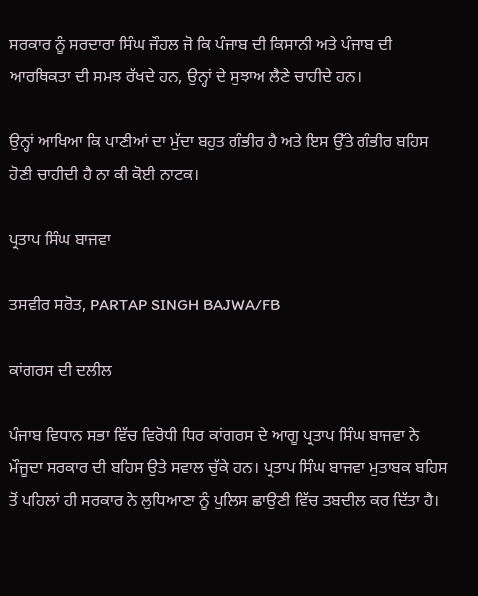ਸਰਕਾਰ ਨੂੰ ਸਰਦਾਰਾ ਸਿੰਘ ਜੌਹਲ ਜੋ ਕਿ ਪੰਜਾਬ ਦੀ ਕਿਸਾਨੀ ਅਤੇ ਪੰਜਾਬ ਦੀ ਆਰਥਿਕਤਾ ਦੀ ਸਮਝ ਰੱਖਦੇ ਹਨ, ਉਨ੍ਹਾਂ ਦੇ ਸੁਝਾਅ ਲੈਣੇ ਚਾਹੀਦੇ ਹਨ।

ਉਨ੍ਹਾਂ ਆਖਿਆ ਕਿ ਪਾਣੀਆਂ ਦਾ ਮੁੱਦਾ ਬਹੁਤ ਗੰਭੀਰ ਹੈ ਅਤੇ ਇਸ ਉੱਤੇ ਗੰਭੀਰ ਬਹਿਸ ਹੋਣੀ ਚਾਹੀਦੀ ਹੈ ਨਾ ਕੀ ਕੋਈ ਨਾਟਕ।

ਪ੍ਰਤਾਪ ਸਿੰਘ ਬਾਜਵਾ

ਤਸਵੀਰ ਸਰੋਤ, PARTAP SINGH BAJWA/FB

ਕਾਂਗਰਸ ਦੀ ਦਲੀਲ

ਪੰਜਾਬ ਵਿਧਾਨ ਸਭਾ ਵਿੱਚ ਵਿਰੋਧੀ ਧਿਰ ਕਾਂਗਰਸ ਦੇ ਆਗੂ ਪ੍ਰਤਾਪ ਸਿੰਘ ਬਾਜਵਾ ਨੇ ਮੌਜੂਦਾ ਸਰਕਾਰ ਦੀ ਬਹਿਸ ਉਤੇ ਸਵਾਲ ਚੁੱਕੇ ਹਨ। ਪ੍ਰਤਾਪ ਸਿੰਘ ਬਾਜਵਾ ਮੁਤਾਬਕ ਬਹਿਸ ਤੋਂ ਪਹਿਲਾਂ ਹੀ ਸਰਕਾਰ ਨੇ ਲੁਧਿਆਣਾ ਨੂੰ ਪੁਲਿਸ ਛਾਉਣੀ ਵਿੱਚ ਤਬਦੀਲ ਕਰ ਦਿੱਤਾ ਹੈ।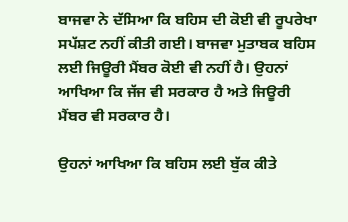ਬਾਜਵਾ ਨੇ ਦੱਸਿਆ ਕਿ ਬਹਿਸ ਦੀ ਕੋਈ ਵੀ ਰੂਪਰੇਖਾ ਸਪੱਸ਼ਟ ਨਹੀਂ ਕੀਤੀ ਗਈ। ਬਾਜਵਾ ਮੁਤਾਬਕ ਬਹਿਸ ਲਈ ਜਿਊਰੀ ਮੈਂਬਰ ਕੋਈ ਵੀ ਨਹੀਂ ਹੈ। ਉਹਨਾਂ ਆਖਿਆ ਕਿ ਜੱਜ ਵੀ ਸਰਕਾਰ ਹੈ ਅਤੇ ਜਿਊਰੀ ਮੈਂਬਰ ਵੀ ਸਰਕਾਰ ਹੈ।

ਉਹਨਾਂ ਆਖਿਆ ਕਿ ਬਹਿਸ ਲਈ ਬੁੱਕ ਕੀਤੇ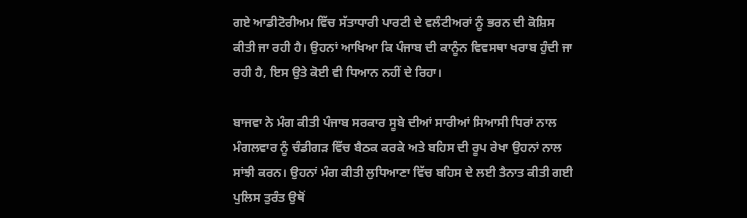ਗਏ ਆਡੀਟੋਰੀਅਮ ਵਿੱਚ ਸੱਤਾਧਾਰੀ ਪਾਰਟੀ ਦੇ ਵਲੰਟੀਅਰਾਂ ਨੂੰ ਭਰਨ ਦੀ ਕੋਸ਼ਿਸ ਕੀਤੀ ਜਾ ਰਹੀ ਹੈ। ਉਹਨਾਂ ਆਖਿਆ ਕਿ ਪੰਜਾਬ ਦੀ ਕਾਨੂੰਨ ਵਿਵਸਥਾ ਖਰਾਬ ਹੁੰਦੀ ਜਾ ਰਹੀ ਹੈ, ਇਸ ਉਤੇ ਕੋਈ ਵੀ ਧਿਆਨ ਨਹੀਂ ਦੇ ਰਿਹਾ।

ਬਾਜਵਾ ਨੇ ਮੰਗ ਕੀਤੀ ਪੰਜਾਬ ਸਰਕਾਰ ਸੂਬੇ ਦੀਆਂ ਸਾਰੀਆਂ ਸਿਆਸੀ ਧਿਰਾਂ ਨਾਲ ਮੰਗਲਵਾਰ ਨੂੰ ਚੰਡੀਗੜ ਵਿੱਚ ਬੈਠਕ ਕਰਕੇ ਅਤੇ ਬਹਿਸ ਦੀ ਰੂਪ ਰੇਖਾ ਉਹਨਾਂ ਨਾਲ ਸਾਂਝੀ ਕਰਨ। ਉਹਨਾਂ ਮੰਗ ਕੀਤੀ ਲੁਧਿਆਣਾ ਵਿੱਚ ਬਹਿਸ ਦੇ ਲਈ ਤੈਨਾਤ ਕੀਤੀ ਗਈ ਪੁਲਿਸ ਤੁਰੰਤ ਉਥੋਂ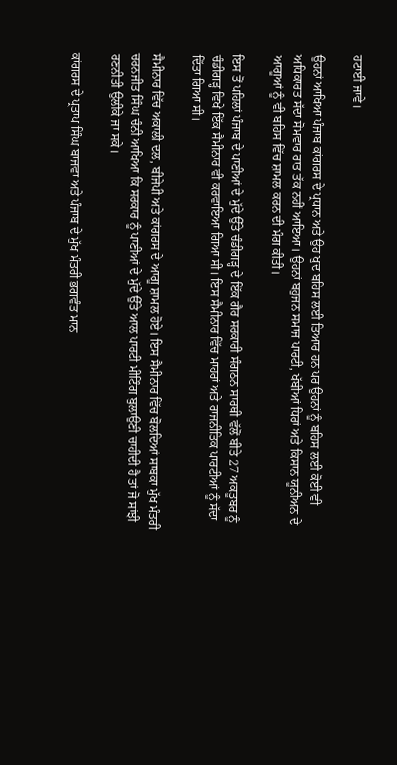ਹਟਾਈ ਜਾਵੇ।

ਉਹਨਾਂ ਆਖਿਆ ਪੰਜਾਬ ਕਾਂਗਰਸ ਦੇ ਪ੍ਰਧਾਨ ਅਤੇ ਉਹ ਖੁਦ ਬਹਿਸ ਲਈ ਤਿਆਰ ਹਨ ਪਰ ਉਹਨਾਂ ਨੂੰ ਬਹਿਸ ਲਈ ਕੋਈ ਵੀ ਅਧਿਕਾਰਤ ਸੱਦਾ ਸੋਮਵਾਰ ਰਾਤ ਤੱਕ ਨਹੀਂ ਆਇਆ। ਉਹਨਾਂ ਬਹੁਜਨ ਸਮਾਜ ਪਾਰਟੀ, ਖੱਬੀਆਂ ਧਿਰਾਂ ਅਤੇ ਕਿਸਾਨ ਯੂਨੀਅਨ ਦੇ ਆਗੂਆਂ ਨੂੰ ਵੀ ਬਹਿਸ ਵਿੱਚ ਸ਼ਾਮਲ ਕਰਨ ਦੀ ਮੰਗ ਕੀਤੀ।

ਇਸ ਤੋਂ ਪਹਿਲਾਂ ਪੰਜਾਬ ਦੇ ਪਾਣੀਆਂ ਦੇ ਮੁੱਦੇ ਉੱਤੇ ਚੰਡੀਗੜ੍ਹ ਦੇ ਇੱਕ ਗੈਰ ਸਰਕਾਰੀ ਸੰਗਠਨ ਸਾਰਥੀ ਵੱਲੋਂ ਬੀਤੇ 27 ਅਕਤੂਬਰ ਨੂੰ ਚੰਡੀਗੜ੍ਹ ਵਿਖੇ ਇੱਕ ਸੈਮੀਨਾਰ ਵੀ ਕਰਵਾਇਆ ਗਿਆ ਸੀ। ਇਸ ਸੈਮੀਨਾਰ ਵਿੱਚ ਮਾਹਰਾਂ ਅਤੇ ਰਾਜਨੀਤਿਕ ਪਾਰਟੀਆਂ ਨੂੰ ਸੱਦਾ ਦਿੱਤਾ ਗਿਆ ਸੀ।

ਸੈਮੀਨਾਰ ਵਿੱਚ ਅਕਾਲੀ ਦਲ, ਬੀਜੇਪੀ ਅਤੇ ਕਾਂਗਰਸ ਦੇ ਆਗੂ ਸ਼ਾਮਲ ਹੋਏ। ਇਸ ਸੈਮੀਨਾਰ ਵਿੱਚ ਬੋਲਦਿਆਂ ਸਾਬਕਾ ਮੁੱਖ ਮੰਤਰੀ ਚਰਨਜੀਤ ਸਿੰਘ ਚੰਨੀ ਆਖਿਆ ਕਿ ਸਰਕਾਰ ਨੂੰ ਪਾਣੀਆਂ ਦੇ ਮੁੱਦੇ ਉੱਤੇ ਆਲ ਪਾਰਟੀ ਮੀਟਿੰਗ ਬੁਲਾਉਣੀ ਚਾਹੀਦੀ ਹੈ ਤਾਂ ਜੋ ਸਾਂਝੀ ਰਣਨੀਤੀ ਉਲੀਕੇ ਜਾ ਸਕੇ।

ਕਾਂਗਰਸ ਦੇ ਪ੍ਰਤਾਪ ਸਿੰਘ ਬਾਜਵਾ ਅਤੇ ਪੰਜਾਬ ਦੇ ਮੁੱਖ ਮੰਤਰੀ ਭਗਵੰਤ ਮਾਨ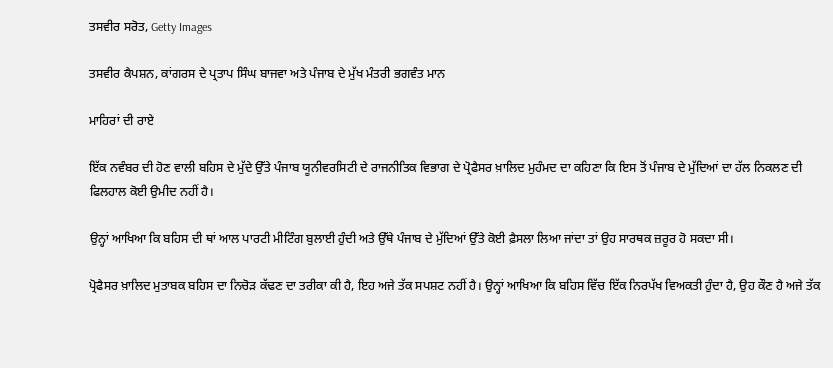ਤਸਵੀਰ ਸਰੋਤ, Getty Images

ਤਸਵੀਰ ਕੈਪਸ਼ਨ, ਕਾਂਗਰਸ ਦੇ ਪ੍ਰਤਾਪ ਸਿੰਘ ਬਾਜਵਾ ਅਤੇ ਪੰਜਾਬ ਦੇ ਮੁੱਖ ਮੰਤਰੀ ਭਗਵੰਤ ਮਾਨ

ਮਾਹਿਰਾਂ ਦੀ ਰਾਏ

ਇੱਕ ਨਵੰਬਰ ਦੀ ਹੋਣ ਵਾਲੀ ਬਹਿਸ ਦੇ ਮੁੱਦੇ ਉੱਤੇ ਪੰਜਾਬ ਯੂਨੀਵਰਸਿਟੀ ਦੇ ਰਾਜਨੀਤਿਕ ਵਿਭਾਗ ਦੇ ਪ੍ਰੋਫੈਸਰ ਖ਼ਾਲਿਦ ਮੁਹੰਮਦ ਦਾ ਕਹਿਣਾ ਕਿ ਇਸ ਤੋਂ ਪੰਜਾਬ ਦੇ ਮੁੱਦਿਆਂ ਦਾ ਹੱਲ ਨਿਕਲਣ ਦੀ ਫਿਲਹਾਲ ਕੋਈ ਉਮੀਦ ਨਹੀਂ ਹੈ।

ਉਨ੍ਹਾਂ ਆਖਿਆ ਕਿ ਬਹਿਸ ਦੀ ਥਾਂ ਆਲ ਪਾਰਟੀ ਮੀਟਿੰਗ ਬੁਲਾਈ ਹੁੰਦੀ ਅਤੇ ਉੱਥੇ ਪੰਜਾਬ ਦੇ ਮੁੱਦਿਆਂ ਉੱਤੇ ਕੋਈ ਫ਼ੈਸਲਾ ਲਿਆ ਜਾਂਦਾ ਤਾਂ ਉਹ ਸਾਰਥਕ ਜ਼ਰੂਰ ਹੋ ਸਕਦਾ ਸੀ।

ਪ੍ਰੋਫੈਸਰ ਖ਼ਾਲਿਦ ਮੁਤਾਬਕ ਬਹਿਸ ਦਾ ਨਿਚੋੜ ਕੱਢਣ ਦਾ ਤਰੀਕਾ ਕੀ ਹੈ, ਇਹ ਅਜੇ ਤੱਕ ਸਪਸ਼ਟ ਨਹੀਂ ਹੈ। ਉਨ੍ਹਾਂ ਆਖਿਆ ਕਿ ਬਹਿਸ ਵਿੱਚ ਇੱਕ ਨਿਰਪੱਖ ਵਿਅਕਤੀ ਹੁੰਦਾ ਹੈ, ਉਹ ਕੌਣ ਹੈ ਅਜੇ ਤੱਕ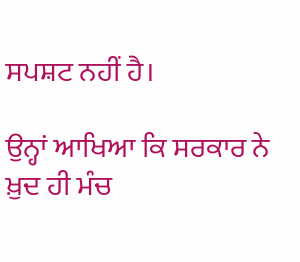ਸਪਸ਼ਟ ਨਹੀਂ ਹੈ।

ਉਨ੍ਹਾਂ ਆਖਿਆ ਕਿ ਸਰਕਾਰ ਨੇ ਖ਼ੁਦ ਹੀ ਮੰਚ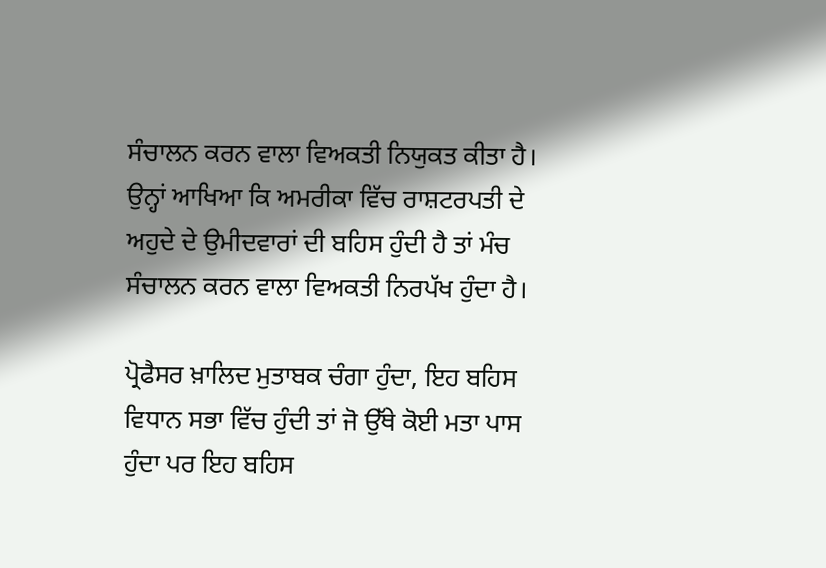ਸੰਚਾਲਨ ਕਰਨ ਵਾਲਾ ਵਿਅਕਤੀ ਨਿਯੁਕਤ ਕੀਤਾ ਹੈ। ਉਨ੍ਹਾਂ ਆਖਿਆ ਕਿ ਅਮਰੀਕਾ ਵਿੱਚ ਰਾਸ਼ਟਰਪਤੀ ਦੇ ਅਹੁਦੇ ਦੇ ਉਮੀਦਵਾਰਾਂ ਦੀ ਬਹਿਸ ਹੁੰਦੀ ਹੈ ਤਾਂ ਮੰਚ ਸੰਚਾਲਨ ਕਰਨ ਵਾਲਾ ਵਿਅਕਤੀ ਨਿਰਪੱਖ ਹੁੰਦਾ ਹੈ।

ਪ੍ਰੋਫੈਸਰ ਖ਼ਾਲਿਦ ਮੁਤਾਬਕ ਚੰਗਾ ਹੁੰਦਾ, ਇਹ ਬਹਿਸ ਵਿਧਾਨ ਸਭਾ ਵਿੱਚ ਹੁੰਦੀ ਤਾਂ ਜੋ ਉੱਥੇ ਕੋਈ ਮਤਾ ਪਾਸ ਹੁੰਦਾ ਪਰ ਇਹ ਬਹਿਸ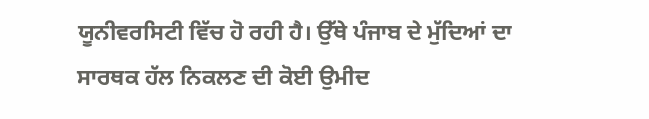ਯੂਨੀਵਰਸਿਟੀ ਵਿੱਚ ਹੋ ਰਹੀ ਹੈ। ਉੱਥੇ ਪੰਜਾਬ ਦੇ ਮੁੱਦਿਆਂ ਦਾ ਸਾਰਥਕ ਹੱਲ ਨਿਕਲਣ ਦੀ ਕੋਈ ਉਮੀਦ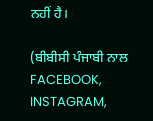ਨਹੀਂ ਹੈ।

(ਬੀਬੀਸੀ ਪੰਜਾਬੀ ਨਾਲ FACEBOOK, INSTAGRAM,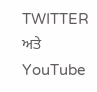TWITTER ਅਤੇ YouTube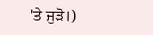'ਤੇ ਜੁੜੋ।)